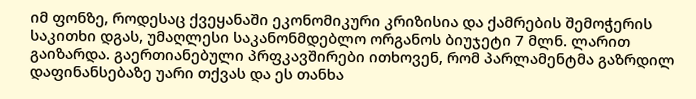იმ ფონზე, როდესაც ქვეყანაში ეკონომიკური კრიზისია და ქამრების შემოჭერის საკითხი დგას, უმაღლესი საკანონმდებლო ორგანოს ბიუჯეტი 7 მლნ. ლარით გაიზარდა. გაერთიანებული პრფკავშირები ითხოვენ, რომ პარლამენტმა გაზრდილ დაფინანსებაზე უარი თქვას და ეს თანხა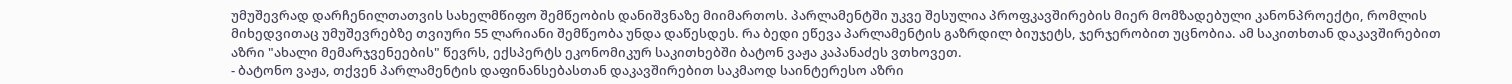უმუშევრად დარჩენილთათვის სახელმწიფო შემწეობის დანიშვნაზე მიიმართოს. პარლამენტში უკვე შესულია პროფკავშირების მიერ მომზადებული კანონპროექტი, რომლის მიხედვითაც უმუშევრებზე თვიური 55 ლარიანი შემწეობა უნდა დაწესდეს. რა ბედი ეწევა პარლამენტის გაზრდილ ბიუჯეტს, ჯერჯერობით უცნობია. ამ საკითხთან დაკავშირებით აზრი "ახალი მემარჯვენეების" წევრს, ექსპერტს ეკონომიკურ საკითხებში ბატონ ვაჟა კაპანაძეს ვთხოვეთ.
- ბატონო ვაჟა, თქვენ პარლამენტის დაფინანსებასთან დაკავშირებით საკმაოდ საინტერესო აზრი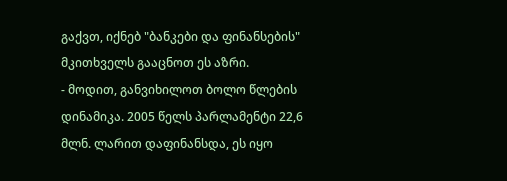გაქვთ, იქნებ "ბანკები და ფინანსების" მკითხველს გააცნოთ ეს აზრი.
- მოდით, განვიხილოთ ბოლო წლების დინამიკა. 2005 წელს პარლამენტი 22,6 მლნ. ლარით დაფინანსდა, ეს იყო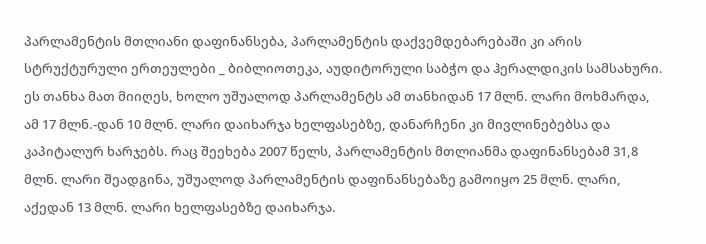პარლამენტის მთლიანი დაფინანსება, პარლამენტის დაქვემდებარებაში კი არის სტრუქტურული ერთეულები _ ბიბლიოთეკა, აუდიტორული საბჭო და ჰერალდიკის სამსახური. ეს თანხა მათ მიიღეს, ხოლო უშუალოდ პარლამენტს ამ თანხიდან 17 მლნ. ლარი მოხმარდა, ამ 17 მლნ.-დან 10 მლნ. ლარი დაიხარჯა ხელფასებზე, დანარჩენი კი მივლინებებსა და კაპიტალურ ხარჯებს. რაც შეეხება 2007 წელს, პარლამენტის მთლიანმა დაფინანსებამ 31,8 მლნ. ლარი შეადგინა, უშუალოდ პარლამენტის დაფინანსებაზე გამოიყო 25 მლნ. ლარი, აქედან 13 მლნ. ლარი ხელფასებზე დაიხარჯა.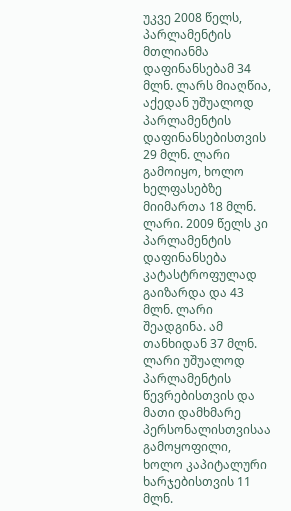უკვე 2008 წელს, პარლამენტის მთლიანმა დაფინანსებამ 34 მლნ. ლარს მიაღწია, აქედან უშუალოდ პარლამენტის დაფინანსებისთვის 29 მლნ. ლარი გამოიყო, ხოლო ხელფასებზე მიიმართა 18 მლნ. ლარი. 2009 წელს კი პარლამენტის დაფინანსება კატასტროფულად გაიზარდა და 43 მლნ. ლარი შეადგინა. ამ თანხიდან 37 მლნ. ლარი უშუალოდ პარლამენტის წევრებისთვის და მათი დამხმარე პერსონალისთვისაა გამოყოფილი, ხოლო კაპიტალური ხარჯებისთვის 11 მლნ.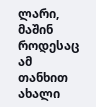ლარი, მაშინ როდესაც ამ თანხით ახალი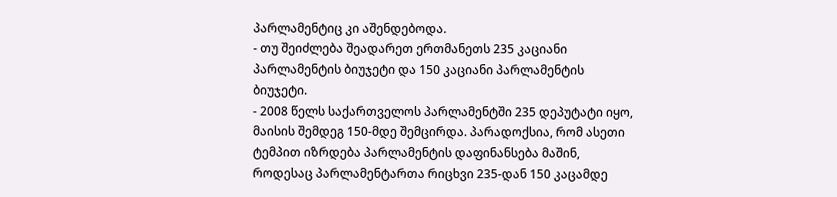პარლამენტიც კი აშენდებოდა.
- თუ შეიძლება შეადარეთ ერთმანეთს 235 კაციანი პარლამენტის ბიუჯეტი და 150 კაციანი პარლამენტის ბიუჯეტი.
- 2008 წელს საქართველოს პარლამენტში 235 დეპუტატი იყო, მაისის შემდეგ 150-მდე შემცირდა. პარადოქსია, რომ ასეთი ტემპით იზრდება პარლამენტის დაფინანსება მაშინ, როდესაც პარლამენტართა რიცხვი 235-დან 150 კაცამდე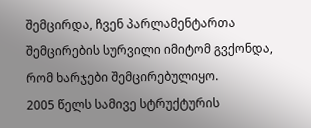შემცირდა, ჩვენ პარლამენტართა შემცირების სურვილი იმიტომ გვქონდა, რომ ხარჯები შემცირებულიყო.
2005 წელს სამივე სტრუქტურის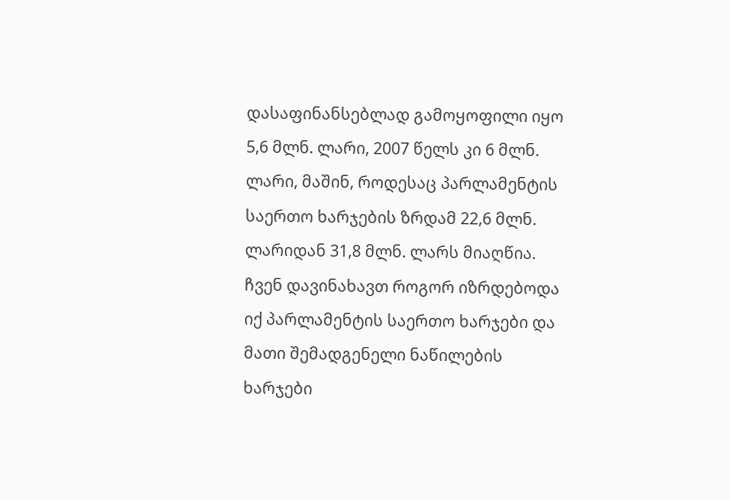დასაფინანსებლად გამოყოფილი იყო 5,6 მლნ. ლარი, 2007 წელს კი 6 მლნ. ლარი, მაშინ, როდესაც პარლამენტის საერთო ხარჯების ზრდამ 22,6 მლნ. ლარიდან 31,8 მლნ. ლარს მიაღწია. ჩვენ დავინახავთ როგორ იზრდებოდა იქ პარლამენტის საერთო ხარჯები და მათი შემადგენელი ნაწილების ხარჯები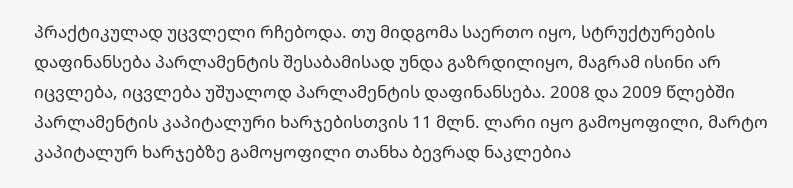პრაქტიკულად უცვლელი რჩებოდა. თუ მიდგომა საერთო იყო, სტრუქტურების დაფინანსება პარლამენტის შესაბამისად უნდა გაზრდილიყო, მაგრამ ისინი არ იცვლება, იცვლება უშუალოდ პარლამენტის დაფინანსება. 2008 და 2009 წლებში პარლამენტის კაპიტალური ხარჯებისთვის 11 მლნ. ლარი იყო გამოყოფილი, მარტო კაპიტალურ ხარჯებზე გამოყოფილი თანხა ბევრად ნაკლებია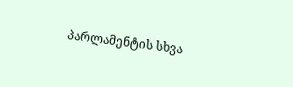პარლამენტის სხვა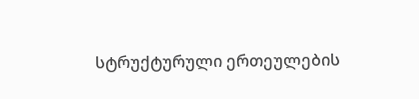სტრუქტურული ერთეულების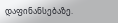დაფინანსებაზე.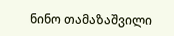ნინო თამაზაშვილი